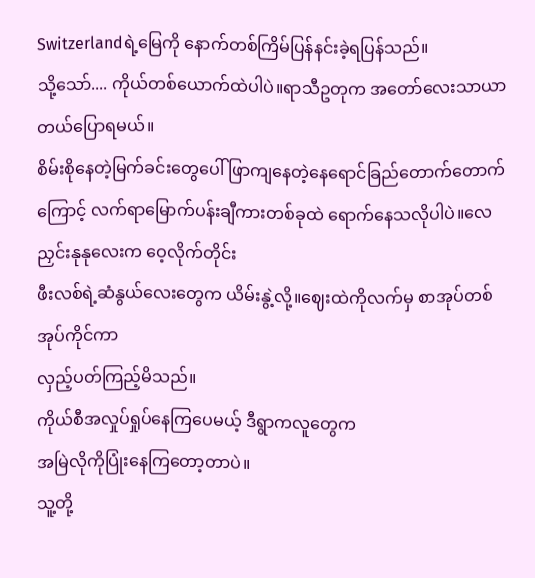Switzerlandရဲ့မြေကို နောက်တစ်ကြိမ်ပြန်နင်းခဲ့ရပြန်သည်။
သို့သော်.... ကိုယ်တစ်ယောက်ထဲပါပဲ။ရာသီဥတုက အတော်လေးသာယာတယ်ပြောရမယ်။
စိမ်းစိုနေတဲ့မြက်ခင်းတွေပေါ် ဖြာကျနေတဲ့နေရောင်ခြည်တောက်တောက်ကြောင့် လက်ရာမြောက်ပန်းချီကားတစ်ခုထဲ ရောက်နေသလိုပါပဲ။လေညှင်းနုနုလေးက ဝေ့လိုက်တိုင်း
ဖီးလစ်ရဲ့ဆံနွယ်လေးတွေက ယိမ်းနွဲ့လို့။ဈေးထဲကိုလက်မှ စာအုပ်တစ်အုပ်ကိုင်ကာ
လှည့်ပတ်ကြည့်မိသည်။
ကိုယ်စီအလှုပ်ရှုပ်နေကြပေမယ့် ဒီရွာကလူတွေက
အမြဲလိုကိုပြုံးနေကြတော့တာပဲ။
သူ့တို့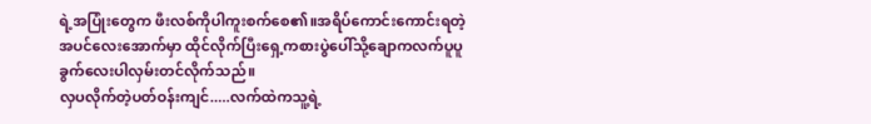ရဲ့အပြုံးတွေက ဖီးလစ်ကိုပါကူးစက်စေ၏။အရိပ်ကောင်းကောင်းရတဲ့အပင်လေးအောက်မှာ ထိုင်လိုက်ပြီးရှေ့ကစားပွဲပေါ်သို့ချောကလက်ပူပူခွက်လေးပါလှမ်းတင်လိုက်သည်။
လှပလိုက်တဲ့ပတ်ဝန်းကျင်.....လက်ထဲကသူ့ရဲ့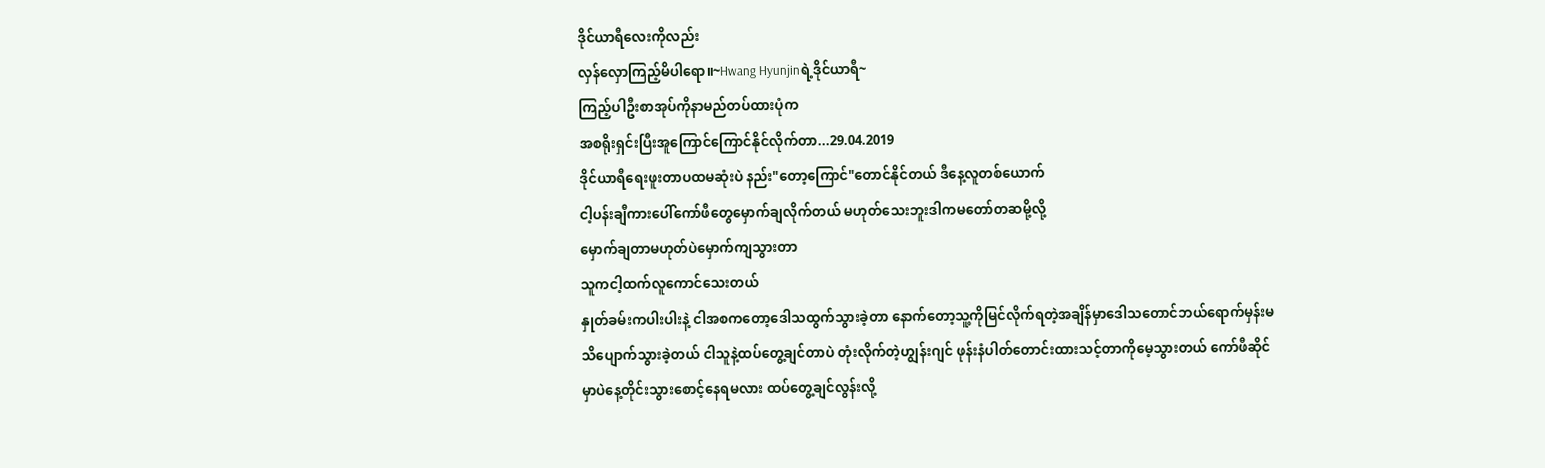ဒိုင်ယာရီလေးကိုလည်း
လှန်လှောကြည့်မိပါရော။~Hwang Hyunjinရဲ့ဒိုင်ယာရီ~
ကြည့်ပါဦးစာအုပ်ကိုနာမည်တပ်ထားပုံက
အစရိုးရှင်းပြီးအူကြောင်ကြောင်နိုင်လိုက်တာ...29.04.2019
ဒိုင်ယာရီရေးဖူးတာပထမဆုံးပဲ နည်း"တော့ကြောင်"တောင်နိုင်တယ် ဒီနေ့လူတစ်ယောက်
ငါ့ပန်းချီကားပေါ်ကော်ဖီတွေမှောက်ချလိုက်တယ် မဟုတ်သေးဘူးဒါကမတော်တဆမို့လို့
မှောက်ချတာမဟုတ်ပဲမှောက်ကျသွားတာ
သူကငါ့ထက်လူကောင်သေးတယ်
နှုတ်ခမ်းကပါးပါးနဲ့ ငါအစကတော့ဒေါသထွက်သွားခဲ့တာ နောက်တော့သူ့ကိုမြင်လိုက်ရတဲ့အချိန်မှာဒေါသတောင်ဘယ်ရောက်မှန်းမသိပျောက်သွားခဲ့တယ် ငါသူနဲ့ထပ်တွေ့ချင်တာပဲ တုံးလိုက်တဲ့ဟျွန်းဂျင် ဖုန်းနံပါတ်တောင်းထားသင့်တာကိုမေ့သွားတယ် ကော်ဖီဆိုင်မှာပဲနေ့တိုင်းသွားစောင့်နေရမလား ထပ်တွေ့ချင်လွန်းလို့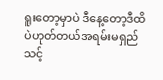ရူးတော့မှာပဲ ဒီနေ့တော့ဒီထိပဲဟုတ်တယ်အရမ်းမရှည်သင့်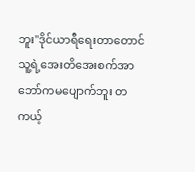ဘူး"ဒိုင်ယာရီရေးတာတောင် သူ့ရဲ့အေးတိအေးစက်အာဘော်ကမပျောက်ဘူး တကယ့်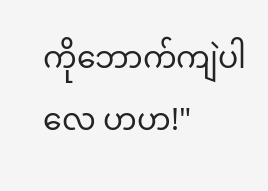ကိုဘောက်ကျဲပါလေ ဟဟ!"